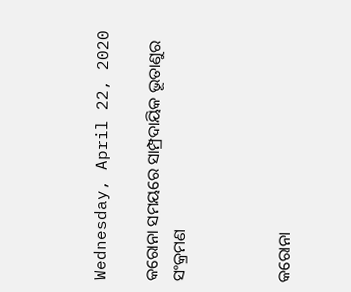Wednesday, April 22, 2020

କରୋନା ସମୟରେ ସାମ୍ପ୍ରଦାୟିକ ଭୂତାଣୁର ସଂକ୍ରମଣ



କରୋନା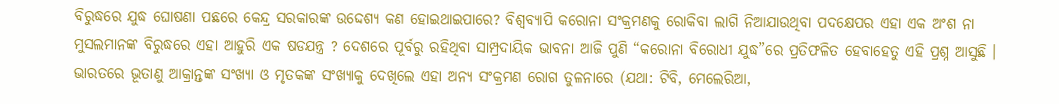ବିରୁଦ୍ଧରେ ଯୁଦ୍ଧ ଘୋଷଣା ପଛରେ କେନ୍ଦ୍ର ସରକାରଙ୍କ ଉଦ୍ଦେଶ୍ୟ କଣ ହୋଇଥାଇପାରେ? ବିଶ୍ୱବ୍ୟାପି କରୋନା ସଂକ୍ରମଣକୁ ରୋକିବା ଲାଗି ନିଆଯାଉଥିବା ପଦକ୍ଷେପର ଏହା ଏକ ଅଂଶ ନା ମୁସଲମାନଙ୍କ ବିରୁଦ୍ଧରେ ଏହା ଆହୁରି ଏକ ଷଡଯନ୍ତ୍ର ? ଦେଶରେ ପୂର୍ବରୁ ରହିଥିବା ସାମ୍ପ୍ରଦାୟିକ ଭାବନା ଆଜି ପୁଣି “କରୋନା ବିରୋଧୀ ଯୁଦ୍ଧ”ରେ ପ୍ରତିଫଳିତ ହେବାହେତୁ ଏହି ପ୍ରଶ୍ନ ଆସୁଛି । ଭାରତରେ ଭୂତାଣୁ ଆକ୍ରାନ୍ତଙ୍କ ସଂଖ୍ୟା ଓ ମୃତକଙ୍କ ସଂଖ୍ୟାକୁ ଦେଖିଲେ ଏହା ଅନ୍ୟ ସଂକ୍ରମଣ ରୋଗ ତୁଳନାରେ (ଯଥା: ଟିବି, ମେଲେରିଆ,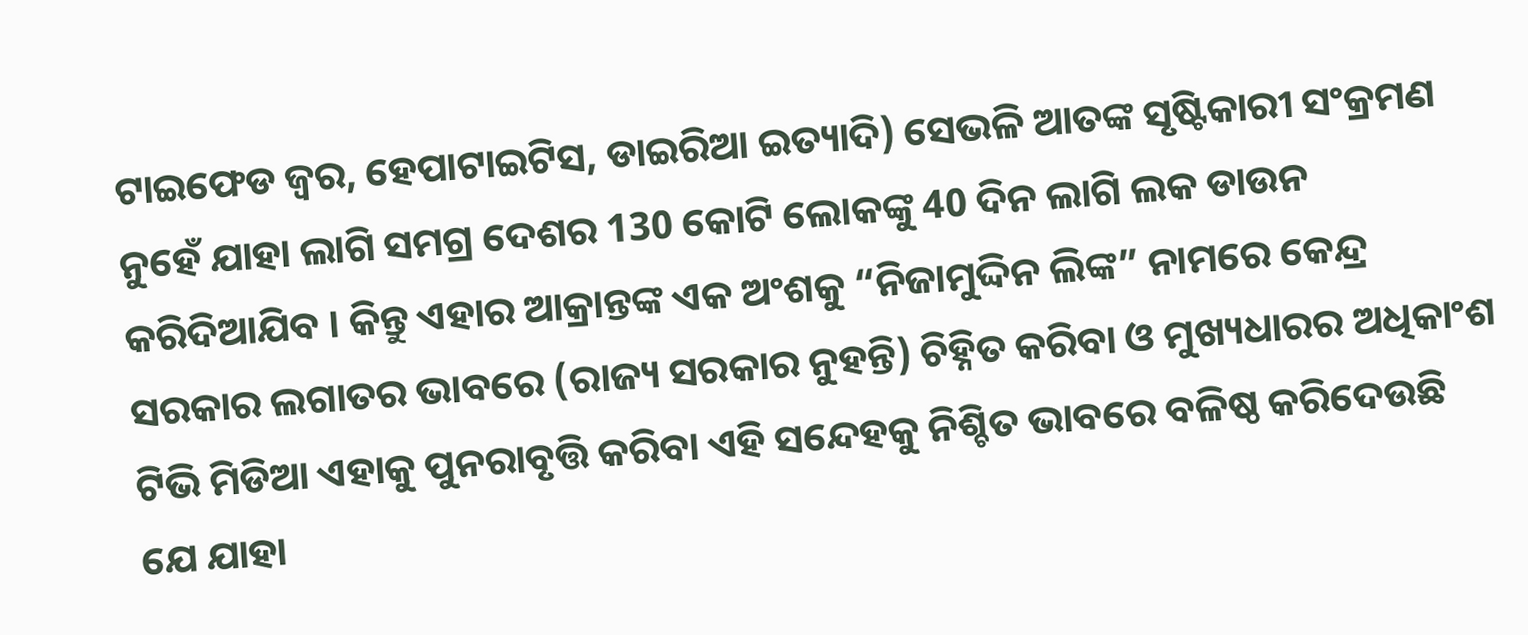ଟାଇଫେଡ ଜ୍ଵର, ହେପାଟାଇଟିସ, ଡାଇରିଆ ଇତ୍ୟାଦି) ସେଭଳି ଆତଙ୍କ ସୃଷ୍ଟିକାରୀ ସଂକ୍ରମଣ ନୁହେଁ ଯାହା ଲାଗି ସମଗ୍ର ଦେଶର 130 କୋଟି ଲୋକଙ୍କୁ 40 ଦିନ ଲାଗି ଲକ ଡାଉନ କରିଦିଆଯିବ । କିନ୍ତୁ ଏହାର ଆକ୍ରାନ୍ତଙ୍କ ଏକ ଅଂଶକୁ “ନିଜାମୁଦ୍ଦିନ ଲିଙ୍କ” ନାମରେ କେନ୍ଦ୍ର ସରକାର ଲଗାତର ଭାବରେ (ରାଜ୍ୟ ସରକାର ନୁହନ୍ତି) ଚିହ୍ନିତ କରିବା ଓ ମୁଖ୍ୟଧାରର ଅଧିକାଂଶ ଟିଭି ମିଡିଆ ଏହାକୁ ପୁନରାବୃତ୍ତି କରିବା ଏହି ସନ୍ଦେହକୁ ନିଶ୍ଚିତ ଭାବରେ ବଳିଷ୍ଠ କରିଦେଉଛି ଯେ ଯାହା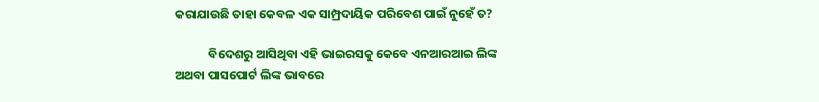କରାଯାଉଛି ତାହା କେବଳ ଏକ ସାମ୍ପ୍ରଦାୟିକ ପରିବେଶ ପାଇଁ ନୁହେଁ ତ?

            ବିଦେଶରୁ ଆସିଥିବା ଏହି ଭାଇରସକୁ କେବେ ଏନଆରଆଇ ଲିଙ୍କ ଅଥବା ପାସପୋର୍ଟ ଲିଙ୍କ ଭାବରେ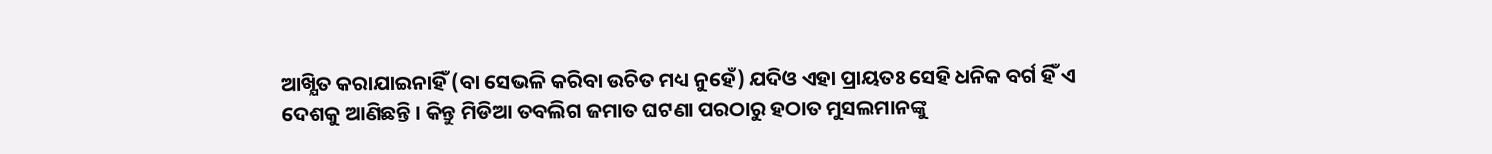ଆଖ୍ଯିତ କରାଯାଇନାହିଁ (ବା ସେଭଳି କରିବା ଉଚିତ ମଧ୍ୟ ନୁହେଁ) ଯଦିଓ ଏହା ପ୍ରାୟତଃ ସେହି ଧନିକ ବର୍ଗ ହିଁ ଏ ଦେଶକୁ ଆଣିଛନ୍ତି । କିନ୍ତୁ ମିଡିଆ ତବଲିଗ ଜମାତ ଘଟଣା ପରଠାରୁ ହଠାତ ମୁସଲମାନଙ୍କୁ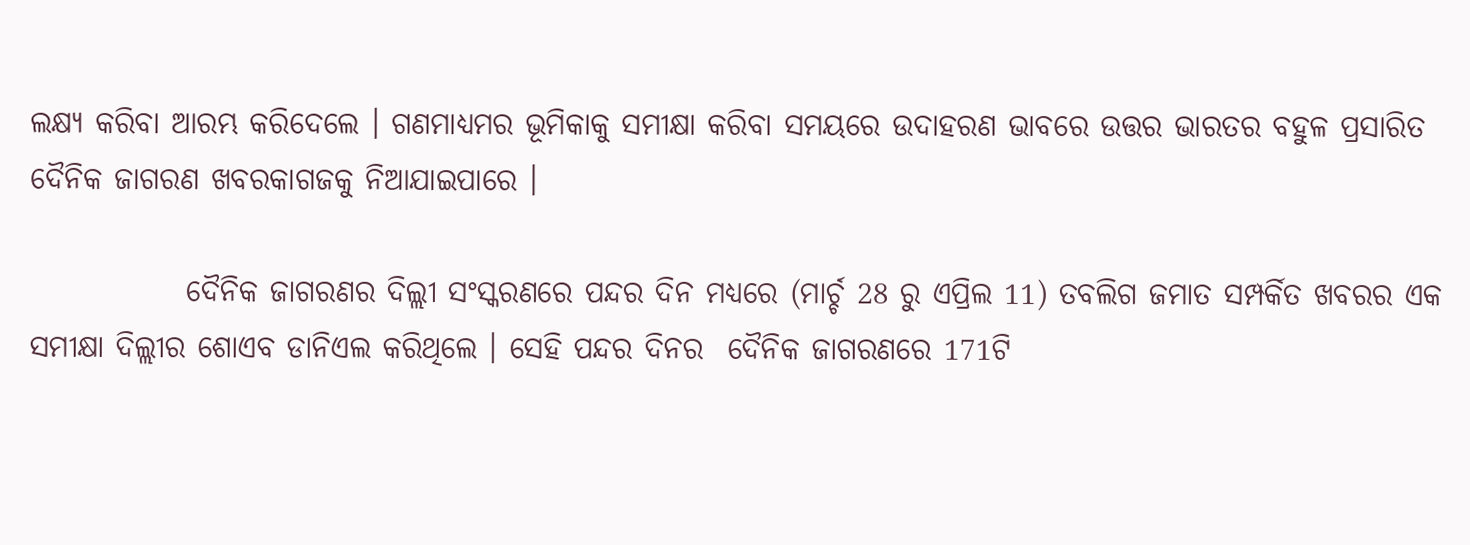ଲକ୍ଷ୍ୟ କରିବା ଆରମ୍ଭ କରିଦେଲେ । ଗଣମାଧ୍ୟମର ଭୂମିକାକୁ ସମୀକ୍ଷା କରିବା ସମୟରେ ଉଦାହରଣ ଭାବରେ ଉତ୍ତର ଭାରତର ବହୁଳ ପ୍ରସାରିତ ଦୈନିକ ଜାଗରଣ ଖବରକାଗଜକୁ ନିଆଯାଇପାରେ ।

             ଦୈନିକ ଜାଗରଣର ଦିଲ୍ଲୀ ସଂସ୍କରଣରେ ପନ୍ଦର ଦିନ ମଧ୍ୟରେ (ମାର୍ଚ୍ଚ 28 ରୁ ଏପ୍ରିଲ 11) ତବଲିଗ ଜମାତ ସମ୍ପର୍କିତ ଖବରର ଏକ ସମୀକ୍ଷା ଦିଲ୍ଲୀର ଶୋଏବ ଡାନିଏଲ କରିଥିଲେ । ସେହି ପନ୍ଦର ଦିନର  ଦୈନିକ ଜାଗରଣରେ 171ଟି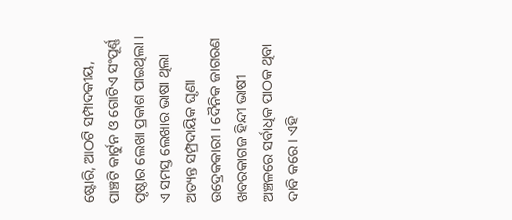ଷ୍ଟୋରି, ଆଠଟି ସମ୍ପାଦକୀୟ, ପାଞ୍ଚଟି କାର୍ଟୁନ ଓ ଗୋଟିଏ ସଂପୂର୍ଣ୍ଣ ପୃଷ୍ଠାର ଲେଖା ପ୍ରକାଶ ପାଇଥିଲା । ଏ ସମସ୍ତ ଲେଖାର ଭାଷା ଥିଲା ଅତ୍ୟନ୍ତ ସମ୍ପ୍ରଦାୟିକ ଘୃଣା ଉଦ୍ରେକକାରୀ । ଦୈନିକ ଜାଗରଣ  ଖବରକାଗଜ ହିନ୍ଦୀ ଭାଷୀ ଅଞ୍ଚଳରେ ସର୍ବାଧିକ ପାଠକ ଥିବା ଦାବି କରେ । ଏହି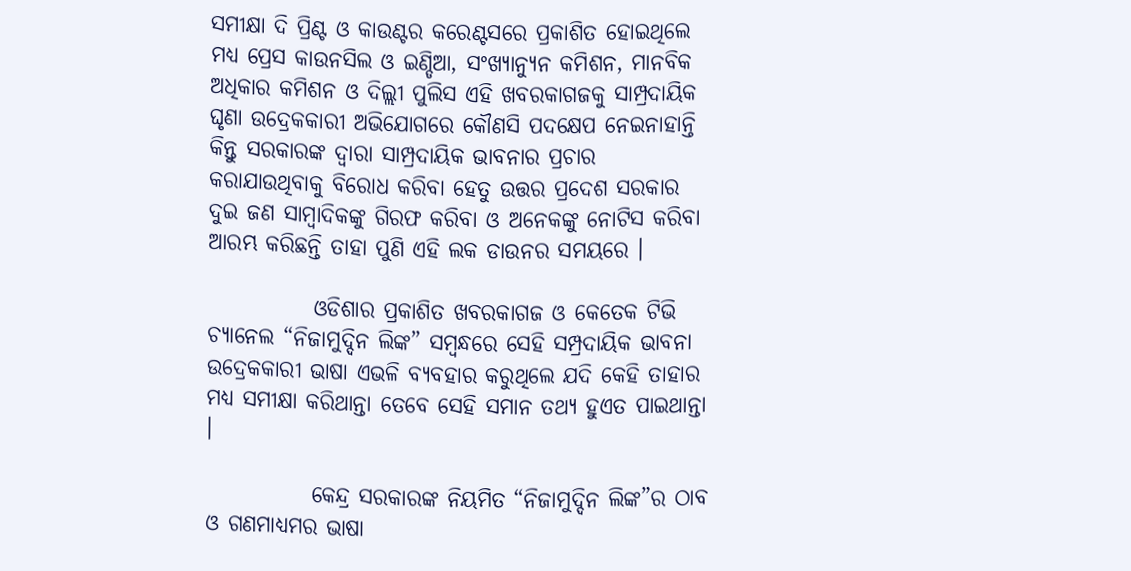ସମୀକ୍ଷା ଦି ପ୍ରିଣ୍ଟ ଓ କାଉଣ୍ଟର କରେଣ୍ଟସରେ ପ୍ରକାଶିତ ହୋଇଥିଲେ ମଧ୍ୟ ପ୍ରେସ କାଉନସିଲ ଓ ଇଣ୍ଡିଆ, ସଂଖ୍ୟାନ୍ୟୁନ କମିଶନ, ମାନବିକ ଅଧିକାର କମିଶନ ଓ ଦିଲ୍ଲୀ ପୁଲିସ ଏହି ଖବରକାଗଜକୁ ସାମ୍ପ୍ରଦାୟିକ ଘୃଣା ଉଦ୍ରେକକାରୀ ଅଭିଯୋଗରେ କୌଣସି ପଦକ୍ଷେପ ନେଇନାହାନ୍ତି କିନ୍ତୁ ସରକାରଙ୍କ ଦ୍ଵାରା ସାମ୍ପ୍ରଦାୟିକ ଭାବନାର ପ୍ରଚାର କରାଯାଉଥିବାକୁ ବିରୋଧ କରିବା ହେତୁ ଉତ୍ତର ପ୍ରଦେଶ ସରକାର ଦୁଇ ଜଣ ସାମ୍ବାଦିକଙ୍କୁ ଗିରଫ କରିବା ଓ ଅନେକଙ୍କୁ ନୋଟିସ କରିବା ଆରମ୍ଭ କରିଛନ୍ତି ତାହା ପୁଣି ଏହି ଲକ ଡାଉନର ସମୟରେ ।

            ଓଡିଶାର ପ୍ରକାଶିତ ଖବରକାଗଜ ଓ କେତେକ ଟିଭି ଚ୍ଯାନେଲ “ନିଜାମୁଦ୍ଦିନ ଲିଙ୍କ” ସମ୍ବନ୍ଧରେ ସେହି ସମ୍ପ୍ରଦାୟିକ ଭାବନା ଉଦ୍ରେକକାରୀ ଭାଷା ଏଭଳି ବ୍ୟବହାର କରୁଥିଲେ ଯଦି କେହି ତାହାର ମଧ୍ୟ ସମୀକ୍ଷା କରିଥାନ୍ତା ତେବେ ସେହି ସମାନ ତଥ୍ୟ ହୁଏତ ପାଇଥାନ୍ତା ।

            କେନ୍ଦ୍ର ସରକାରଙ୍କ ନିୟମିତ “ନିଜାମୁଦ୍ଦିନ ଲିଙ୍କ”ର ଠାବ ଓ ଗଣମାଧ୍ୟମର ଭାଷା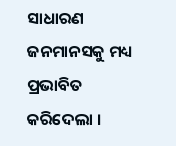ସାଧାରଣ ଜନମାନସକୁ ମଧ୍ୟ ପ୍ରଭାବିତ କରିଦେଲା ।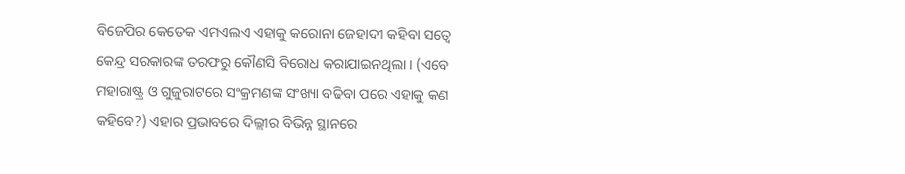ବିଜେପିର କେତେକ ଏମଏଲଏ ଏହାକୁ କରୋନା ଜେହାଦୀ କହିବା ସତ୍ବେ କେନ୍ଦ୍ର ସରକାରଙ୍କ ତରଫରୁ କୌଣସି ବିରୋଧ କରାଯାଇନଥିଲା । (ଏବେ ମହାରାଷ୍ଟ୍ର ଓ ଗୁଜୁରାଟରେ ସଂକ୍ରମଣଙ୍କ ସଂଖ୍ୟା ବଢିବା ପରେ ଏହାକୁ କଣ କହିବେ?) ଏହାର ପ୍ରଭାବରେ ଦିଲ୍ଲୀର ବିଭିନ୍ନ ସ୍ଥାନରେ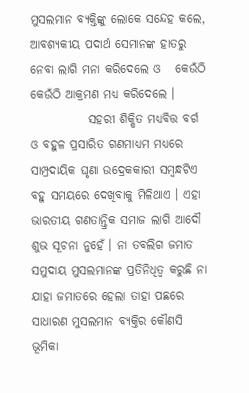ମୁସଲମାନ ବ୍ୟକ୍ତିଙ୍କୁ ଲୋକେ ସନ୍ଦେହ କଲେ, ଆବଶ୍ୟକୀୟ ପଦାର୍ଥ ସେମାନଙ୍କ ହାତରୁ ନେବା ଲାଗି ମନା କରିଦେଲେ ଓ   କେଉଁଠି କେଉଁଠି ଆକ୍ରମଣ ମଧ୍ୟ କରିଦେଲେ ।
            ସହରୀ ଶିକ୍ଷିତ ମଧ୍ୟବିତ୍ତ ବର୍ଗ ଓ ବହୁଳ ପ୍ରସାରିତ ଗଣମାଧ୍ୟମ ମଧ୍ୟରେ ସାମ୍ପ୍ରଦାୟିକ ଘୃଣା ଉଦ୍ରେକକାରୀ ସମ୍ବନ୍ଧଟିଏ ବହୁ ସମୟରେ ଦେଖିବାକୁ ମିଳିଥାଏ । ଏହା ଭାରତୀୟ ଗଣତାନ୍ତ୍ରିକ ସମାଜ ଲାଗି ଆଦୌ ଶୁଭ ସୂଚନା ନୁହେଁ । ନା ତବଲିଗ ଜମାତ ସମୁଦାୟ ମୁସଲମାନଙ୍କ ପ୍ରତିନିଧିତ୍ଵ କରୁଛି ନା ଯାହା ଜମାତରେ ହେଲା ତାହା ପଛରେ ସାଧାରଣ ମୁସଲମାନ ବ୍ଯକ୍ତିର କୌଣସି ଭୂମିକା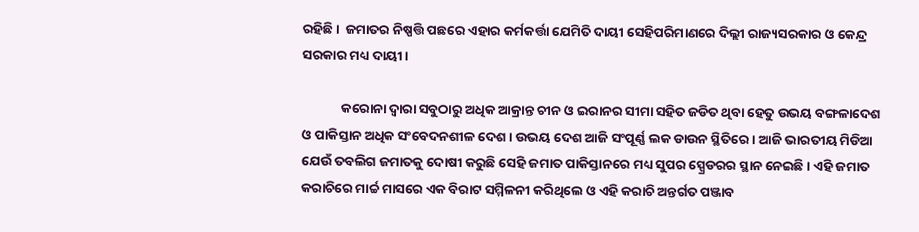ରହିଛି ।  ଜମାତର ନିଷ୍ପତ୍ତି ପଛରେ ଏହାର କର୍ମକର୍ତ୍ତା ଯେମିତି ଦାୟୀ ସେହିପରିମାଣରେ ଦିଲ୍ଲୀ ରାଜ୍ୟସରକାର ଓ କେନ୍ଦ୍ର ସରକାର ମଧ୍ୟ ଦାୟୀ।

             କରୋନା ଦ୍ଵାରା ସବୁଠାରୁ ଅଧିକ ଆକ୍ରାନ୍ତ ଚୀନ ଓ ଇରାନର ସୀମା ସହିତ ଜଡିତ ଥିବା ହେତୁ ଉଭୟ ବଙ୍ଗଳାଦେଶ ଓ ପାକିସ୍ତାନ ଅଧିକ ସଂବେଦନଶୀଳ ଦେଶ । ଉଭୟ ଦେଶ ଆଜି ସଂପୂର୍ଣ୍ଣ ଲକ ଡାଉନ ସ୍ଥିତିରେ । ଆଜି ଭାରତୀୟ ମିଡିଆ ଯେଉଁ ତବଲିଗ ଜମାତକୁ ଦୋଷୀ କରୁଛି ସେହି ଜମାତ ପାକିସ୍ତାନରେ ମଧ୍ୟ ସୁପର ସ୍ପ୍ରେଡରର ସ୍ଥାନ ନେଇଛି । ଏହି ଜମାତ କରାଚିରେ ମାର୍ଚ୍ଚ ମାସରେ ଏକ ବିରାଟ ସମ୍ମିଳନୀ କରିଥିଲେ ଓ ଏହି କରାଚି ଅନ୍ତର୍ଗତ ପଞ୍ଜାବ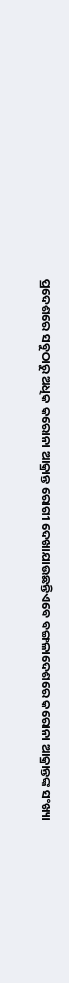ପ୍ରଦେଶରେ ସବୁଠାରୁ ଅଧିକ କରୋନା ଆକ୍ରାନ୍ତ ରୋଗୀ ଦେଖାଯାଉଛନ୍ତିଏବେ ବଙ୍ଗଳାଦେଶରେ କରୋନା ଆକ୍ରାନ୍ତଙ୍କ ସଂଖ୍ୟା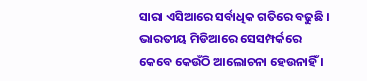ସାରା ଏସିଆରେ ସର୍ବାଧିକ ଗତିରେ ବଢୁଛି ।  ଭାରତୀୟ ମିଡିଆରେ ସେସମ୍ପର୍କରେ କେବେ କେଉଁଠି ଆଲୋଚନା ହେଉନାହିଁ ।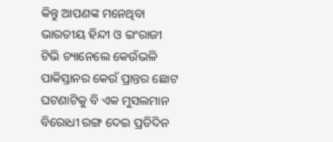କିନ୍ତୁ ଆପଣଙ୍କ ମନେଥିବା ଭାରତୀୟ ହିନ୍ଦୀ ଓ ଇଂରାଜୀ ଟିଭି ଚ୍ୟାନେଲେ କେଉଁଭଳି ପାକିସ୍ତାନର କେଉଁ ପ୍ରାନ୍ତର ଛୋଟ ଘଟଣାଟିକୁ ବି ଏକ ମୁସଲମାନ ବିରୋଧୀ ରଙ୍ଗ ଦେଇ ପ୍ରତିଦିନ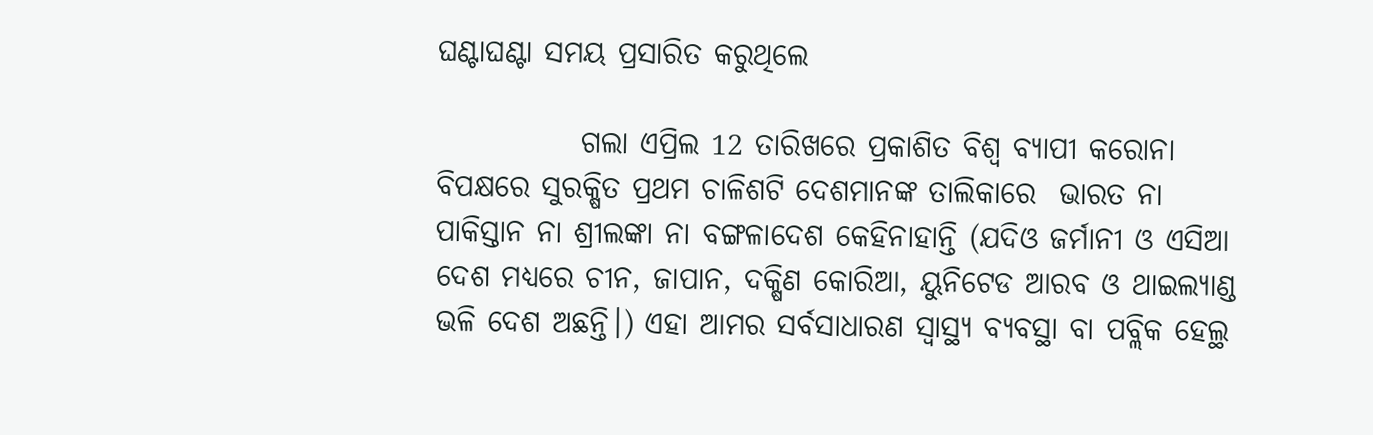ଘଣ୍ଟାଘଣ୍ଟା ସମୟ ପ୍ରସାରିତ କରୁଥିଲେ

            ଗଲା ଏପ୍ରିଲ 12 ତାରିଖରେ ପ୍ରକାଶିତ ବିଶ୍ଵ ବ୍ୟାପୀ କରୋନା ବିପକ୍ଷରେ ସୁରକ୍ଷିତ ପ୍ରଥମ ଚାଳିଶଟି ଦେଶମାନଙ୍କ ତାଲିକାରେ  ଭାରତ ନା ପାକିସ୍ତାନ ନା ଶ୍ରୀଲଙ୍କା ନା ବଙ୍ଗଳାଦେଶ କେହିନାହାନ୍ତି (ଯଦିଓ ଜର୍ମାନୀ ଓ ଏସିଆ ଦେଶ ମଧ୍ୟରେ ଚୀନ, ଜାପାନ, ଦକ୍ଷିଣ କୋରିଆ, ୟୁନିଟେଡ ଆରବ ଓ ଥାଇଲ୍ୟାଣ୍ଡ ଭଳି ଦେଶ ଅଛନ୍ତି।) ଏହା ଆମର ସର୍ବସାଧାରଣ ସ୍ୱାସ୍ଥ୍ୟ ବ୍ୟବସ୍ଥା ବା ପବ୍ଲିକ ହେଲ୍ଥ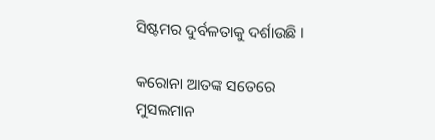ସିଷ୍ଟମର ଦୁର୍ବଳତାକୁ ଦର୍ଶାଉଛି ।

କରୋନା ଆତଙ୍କ ସତେରେ ମୁସଲମାନ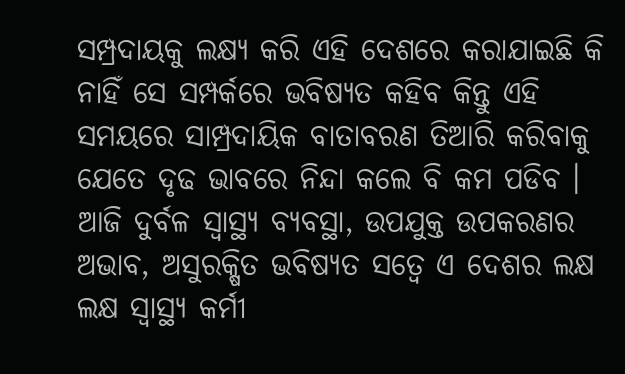ସମ୍ପ୍ରଦାୟକୁ ଲକ୍ଷ୍ୟ କରି ଏହି ଦେଶରେ କରାଯାଇଛି କି ନାହିଁ ସେ ସମ୍ପର୍କରେ ଭବିଷ୍ୟତ କହିବ କିନ୍ତୁ ଏହି ସମୟରେ ସାମ୍ପ୍ରଦାୟିକ ବାତାବରଣ ତିଆରି କରିବାକୁ ଯେତେ ଦୃଢ ଭାବରେ ନିନ୍ଦା କଲେ ବି କମ ପଡିବ । ଆଜି ଦୁର୍ବଳ ସ୍ୱାସ୍ଥ୍ୟ ବ୍ୟବସ୍ଥା, ଉପଯୁକ୍ତ ଉପକରଣର ଅଭାବ, ଅସୁରକ୍ଷିତ ଭବିଷ୍ୟତ ସତ୍ବେ ଏ ଦେଶର ଲକ୍ଷ ଲକ୍ଷ ସ୍ୱାସ୍ଥ୍ୟ କର୍ମୀ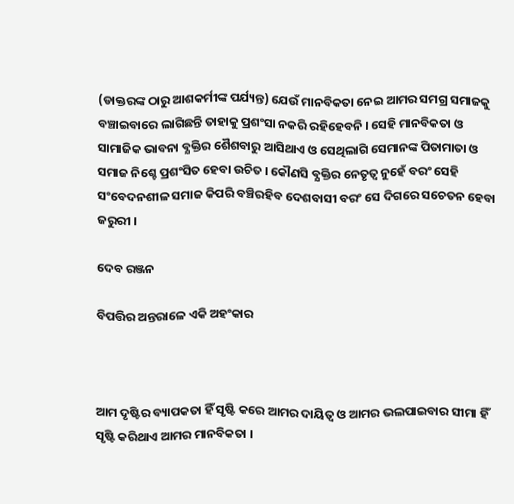(ଡାକ୍ତରଙ୍କ ଠାରୁ ଆଶକର୍ମୀଙ୍କ ପର୍ଯ୍ୟନ୍ତ) ଯେଉଁ ମାନବିକତା ନେଇ ଆମର ସମଗ୍ର ସମାଜକୁ ବଞ୍ଚାଇବାରେ ଲାଗିଛନ୍ତି ତାହାକୁ ପ୍ରଶଂସା ନକରି ରହିହେବନି । ସେହି ମାନବିକତା ଓ ସାମାଜିକ ଭାବନା ବ୍ଯକ୍ତିର ଶୈଶବାରୁ ଆସିଥାଏ ଓ ସେଥିଲାଗି ସେମାନଙ୍କ ପିତାମାତା ଓ ସମାଜ ନିଶ୍ଚେ ପ୍ରଶଂସିତ ହେବା ଉଚିତ । କୌଣସି ବ୍ଯକ୍ତିର ନେତୃତ୍ଵ ନୁହେଁ ବରଂ ସେହି ସଂବେଦନଶୀଳ ସମାଜ କିପରି ବଞ୍ଚିରହିବ ଦେଶବାସୀ ବରଂ ସେ ଦିଗରେ ସଚେତନ ହେବା ଜରୁରୀ ।

ଦେବ ରଞ୍ଜନ

ବିପତ୍ତିର ଅନ୍ତରାଳେ ଏକି ଅହଂକାର



ଆମ ଦୃଷ୍ଟିର ବ୍ୟାପକତା ହିଁ ସୃଷ୍ଟି କରେ ଆମର ଦାୟିତ୍ଵ ଓ ଆମର ଭଲପାଇବାର ସୀମା ହିଁ ସୃଷ୍ଟି କରିଥାଏ ଆମର ମାନବିକତା ।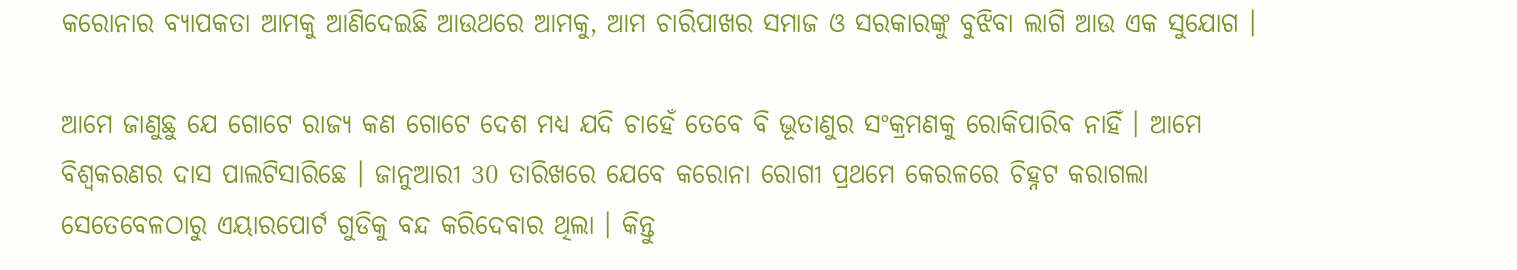କରୋନାର ବ୍ୟାପକତା ଆମକୁ ଆଣିଦେଇଛି ଆଉଥରେ ଆମକୁ, ଆମ ଚାରିପାଖର ସମାଜ ଓ ସରକାରଙ୍କୁ ବୁଝିବା ଲାଗି ଆଉ ଏକ ସୁଯୋଗ ।

ଆମେ ଜାଣୁଛୁ ଯେ ଗୋଟେ ରାଜ୍ୟ କଣ ଗୋଟେ ଦେଶ ମଧ୍ୟ ଯଦି ଚାହେଁ ତେବେ ବି ଭୂତାଣୁର ସଂକ୍ରମଣକୁ ରୋକିପାରିବ ନାହିଁ । ଆମେ ବିଶ୍ଵକରଣର ଦାସ ପାଲଟିସାରିଛେ । ଜାନୁଆରୀ 30 ତାରିଖରେ ଯେବେ କରୋନା ରୋଗୀ ପ୍ରଥମେ କେରଳରେ ଚିହ୍ନଟ କରାଗଲା ସେତେବେଳଠାରୁ ଏୟାରପୋର୍ଟ ଗୁଡିକୁ ବନ୍ଦ କରିଦେବାର ଥିଲା । କିନ୍ତୁ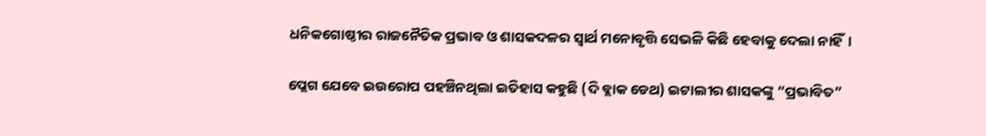ଧନିକଗୋଷ୍ଠୀର ରାଜନୈତିକ ପ୍ରଭାବ ଓ ଶାସକଦଳର ସ୍ଵାର୍ଥ ମନୋବୃତ୍ତି ସେଭଳି କିଛି ହେବାକୁ ଦେଲା ନାହିଁ।

ପ୍ଲେଗ ଯେବେ ଇଉରୋପ ପହଞ୍ଚିନଥିଲା ଇତିହାସ କହୁଛି (ଦି ବ୍ଲାକ ଡେଥ) ଇଟାଲୀର ଶାସକଙ୍କୁ “ପ୍ରଭାବିତ”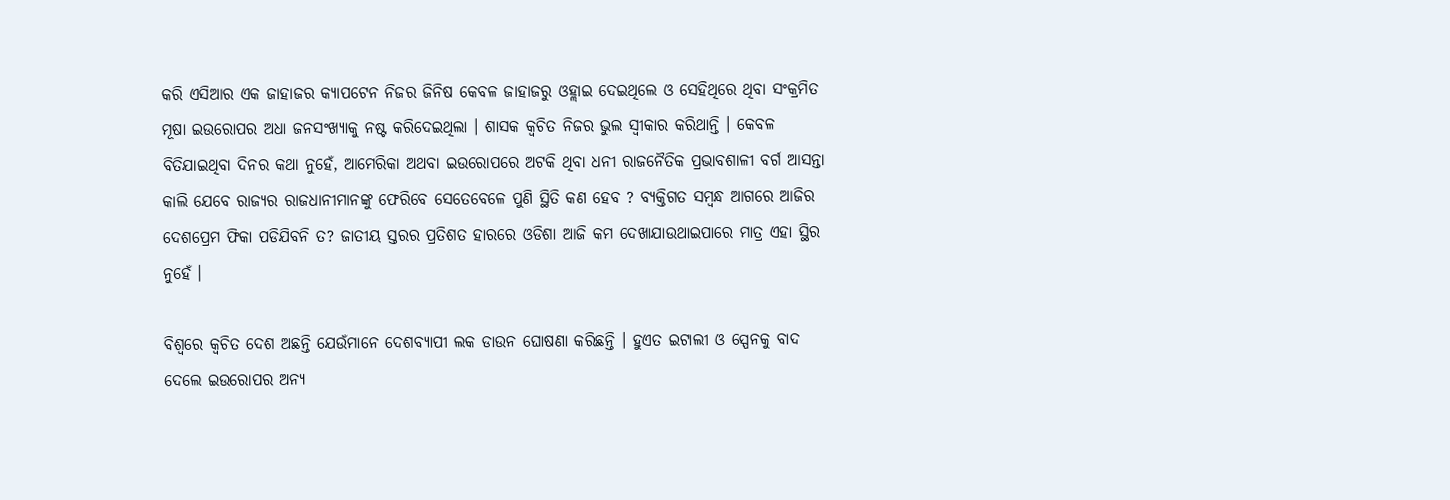କରି ଏସିଆର ଏକ ଜାହାଜର କ୍ଯାପଟେନ ନିଜର ଜିନିଷ କେବଳ ଜାହାଜରୁ ଓହ୍ଲାଇ ଦେଇଥିଲେ ଓ ସେହିଥିରେ ଥିବା ସଂକ୍ରମିତ ମୂଷା ଇଉରୋପର ଅଧା ଜନସଂଖ୍ୟାକୁ ନଷ୍ଟ କରିଦେଇଥିଲା । ଶାସକ କ୍ଵଚିତ ନିଜର ଭୁଲ ସ୍ଵୀକାର କରିଥାନ୍ତି । କେବଳ ବିତିଯାଇଥିବା ଦିନର କଥା ନୁହେଁ, ଆମେରିକା ଅଥବା ଇଉରୋପରେ ଅଟକି ଥିବା ଧନୀ ରାଜନୈତିକ ପ୍ରଭାବଶାଳୀ ବର୍ଗ ଆସନ୍ତା କାଲି ଯେବେ ରାଜ୍ୟର ରାଜଧାନୀମାନଙ୍କୁ ଫେରିବେ ସେତେବେଳେ ପୁଣି ସ୍ଥିତି କଣ ହେବ ? ବ୍ୟକ୍ତିଗତ ସମ୍ବନ୍ଧ ଆଗରେ ଆଜିର ଦେଶପ୍ରେମ ଫିକା ପଡିଯିବନି ତ? ଜାତୀୟ ସ୍ତରର ପ୍ରତିଶତ ହାରରେ ଓଡିଶା ଆଜି କମ ଦେଖାଯାଉଥାଇପାରେ ମାତ୍ର ଏହା ସ୍ଥିର ନୁହେଁ ।

ବିଶ୍ଵରେ କ୍ଵଚିତ ଦେଶ ଅଛନ୍ତି ଯେଉଁମାନେ ଦେଶବ୍ୟାପୀ ଲକ ଡାଉନ ଘୋଷଣା କରିଛନ୍ତି । ହୁଏତ ଇଟାଲୀ ଓ ସ୍ପେନକୁ ବାଦ ଦେଲେ ଇଉରୋପର ଅନ୍ୟ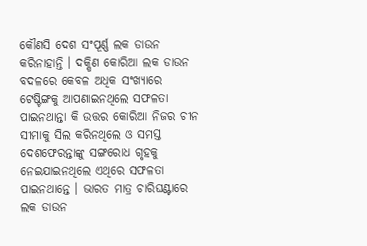କୌଣସି ଦେଶ ସଂପୂର୍ଣ୍ଣ ଲକ ଡାଉନ କରିନାହାନ୍ତି । ଦକ୍ଷିଣ କୋରିଆ ଲକ ଡାଉନ ବଦଳରେ କେବଳ ଅଧିକ ସଂଖ୍ଯାରେ ଟେଷ୍ଟିଙ୍ଗକୁ ଆପଣାଇନଥିଲେ ସଫଳତା ପାଇନଥାନ୍ତା କି ଉତ୍ତର କୋରିଆ ନିଜର ଚୀନ ସୀମାକୁ ସିଲ କରିନଥିଲେ ଓ ସମସ୍ତ ଦେଶଫେରନ୍ତାଙ୍କୁ ସଙ୍ଗରୋଧ ଗୃହକୁ ନେଇଯାଇନଥିଲେ ଏଥିରେ ସଫଳତା ପାଇନଥାନ୍ତେ । ଭାରତ ମାତ୍ର ଚାରିଘଣ୍ଟାରେ ଲକ ଡାଉନ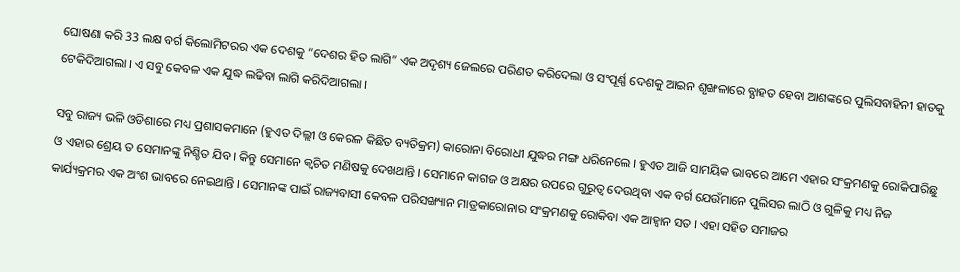ଘୋଷଣା କରି 33 ଲକ୍ଷ ବର୍ଗ କିଲୋମିଟରର ଏକ ଦେଶକୁ “ଦେଶର ହିତ ଲାଗି” ଏକ ଅଦୃଶ୍ୟ ଜେଲରେ ପରିଣତ କରିଦେଲା ଓ ସଂପୂର୍ଣ୍ଣ ଦେଶକୁ ଆଇନ ଶୃଙ୍ଖଳାରେ ବ୍ଯାହତ ହେବା ଆଶଙ୍କରେ ପୁଲିସବାହିନୀ ହାତକୁ ଟେକିଦିଆଗଲା । ଏ ସବୁ କେବଳ ଏକ ଯୁଦ୍ଧ ଲଢିବା ଲାଗି କରିଦିଆଗଲା ।

ସବୁ ରାଜ୍ୟ ଭଳି ଓଡିଶାରେ ମଧ୍ୟ ପ୍ରଶାସକମାନେ (ହୁଏତ ଦିଲ୍ଲୀ ଓ କେରଳ କିଛିତ ବ୍ୟତିକ୍ରମ) କାରୋନା ବିରୋଧୀ ଯୁଦ୍ଧର ମଙ୍ଗ ଧରିନେଲେ । ହୁଏତ ଆଜି ସାମୟିକ ଭାବରେ ଆମେ ଏହାର ସଂକ୍ରମଣକୁ ରୋକିପାରିଛୁ ଓ ଏହାର ଶ୍ରେୟ ତ ସେମାନଙ୍କୁ ନିଶ୍ଚିତ ଯିବ । କିନ୍ତୁ ସେମାନେ କ୍ଵଚିତ ମଣିଷକୁ ଦେଖଥାନ୍ତି । ସେମାନେ କାଗଜ ଓ ଅକ୍ଷର ଉପରେ ଗୁରୁତ୍ଵ ଦେଉଥିବା ଏକ ବର୍ଗ ଯେଉଁମାନେ ପୁଲିସର ଲାଠି ଓ ଗୁଳିକୁ ମଧ୍ୟ ନିଜ କାର୍ଯ୍ୟକ୍ରମର ଏକ ଅଂଶ ଭାବରେ ନେଇଥାନ୍ତି । ସେମାନଙ୍କ ପାଇଁ ରାଜ୍ୟବାସୀ କେବଳ ପରିସଙ୍ଖ୍ୟାନ ମାତ୍ରକାରୋନାର ସଂକ୍ରମଣକୁ ରୋକିବା ଏକ ଆହ୍ଵାନ ସତ । ଏହା ସହିତ ସମାଜର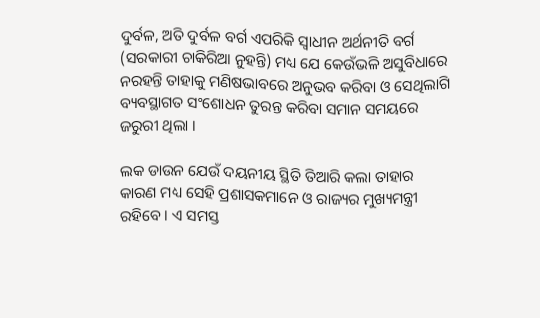ଦୁର୍ବଳ, ଅତି ଦୁର୍ବଳ ବର୍ଗ ଏପରିକି ସ୍ଵାଧୀନ ଅର୍ଥନୀତି ବର୍ଗ (ସରକାରୀ ଚାକିରିଆ ନୁହନ୍ତି) ମଧ୍ୟ ଯେ କେଉଁଭଳି ଅସୁବିଧାରେ ନରହନ୍ତି ତାହାକୁ ମଣିଷଭାବରେ ଅନୁଭବ କରିବା ଓ ସେଥିଲାଗି ବ୍ୟବସ୍ଥାଗତ ସଂଶୋଧନ ତୁରନ୍ତ କରିବା ସମାନ ସମୟରେ ଜରୁରୀ ଥିଲା ।

ଲକ ଡାଉନ ଯେଉଁ ଦୟନୀୟ ସ୍ଥିତି ତିଆରି କଲା ତାହାର କାରଣ ମଧ୍ୟ ସେହି ପ୍ରଶାସକମାନେ ଓ ରାଜ୍ୟର ମୁଖ୍ୟମନ୍ତ୍ରୀ ରହିବେ । ଏ ସମସ୍ତ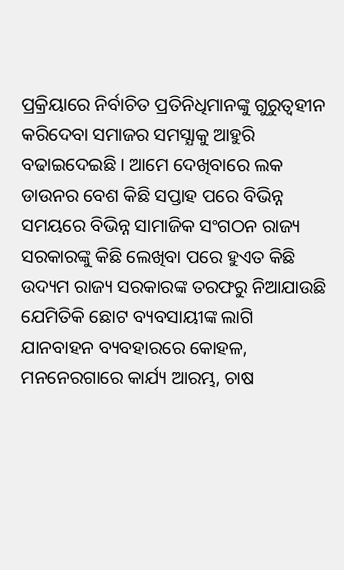ପ୍ରକ୍ରିୟାରେ ନିର୍ବାଚିତ ପ୍ରତିନିଧିମାନଙ୍କୁ ଗୁରୁତ୍ଵହୀନ କରିଦେବା ସମାଜର ସମସ୍ଯାକୁ ଆହୁରି ବଢାଇଦେଇଛି । ଆମେ ଦେଖିବାରେ ଲକ ଡାଉନର ବେଶ କିଛି ସପ୍ତାହ ପରେ ବିଭିନ୍ନ ସମୟରେ ବିଭିନ୍ନ ସାମାଜିକ ସଂଗଠନ ରାଜ୍ୟ ସରକାରଙ୍କୁ କିଛି ଲେଖିବା ପରେ ହୁଏତ କିଛି ଉଦ୍ୟମ ରାଜ୍ୟ ସରକାରଙ୍କ ତରଫରୁ ନିଆଯାଉଛି ଯେମିତିକି ଛୋଟ ବ୍ୟବସାୟୀଙ୍କ ଲାଗି ଯାନବାହନ ବ୍ୟବହାରରେ କୋହଳ, ମନନେରଗାରେ କାର୍ଯ୍ୟ ଆରମ୍ଭ, ଚାଷ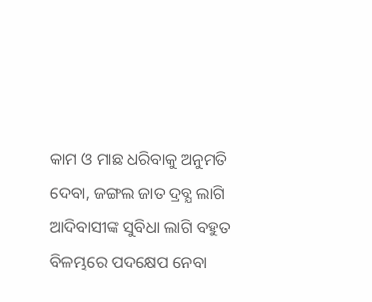କାମ ଓ ମାଛ ଧରିବାକୁ ଅନୁମତି ଦେବା, ଜଙ୍ଗଲ ଜାତ ଦ୍ରବ୍ଯ ଲାଗି ଆଦିବାସୀଙ୍କ ସୁବିଧା ଲାଗି ବହୁତ ବିଳମ୍ଭରେ ପଦକ୍ଷେପ ନେବା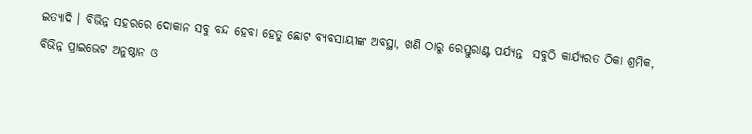ଇତ୍ୟାଦି । ବିଭିନ୍ନ ସହରରେ ଦୋକାନ ସବୁ ବନ୍ଦ ହେବା ହେତୁ ଛୋଟ ବ୍ୟବସାୟୀଙ୍କ ଅବସ୍ଥା, ଖଣି ଠାରୁ ରେସ୍ତୁରାଣ୍ଟ ପର୍ଯ୍ୟନ୍ତ  ସବୁଠି କାର୍ଯ୍ୟରତ ଠିକା ଶ୍ରମିକ, ବିଭିନ୍ନ ପ୍ରାଇଭେଟ ଅନୁଷ୍ଠାନ ଓ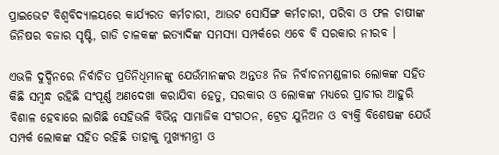ପ୍ରାଇଭେଟ ବିଶ୍ବବିଦ୍ୟାଳୟରେ କାର୍ଯ୍ୟରତ କର୍ମଚାରୀ, ଆଉଟ ସୋର୍ସିଙ୍ଗ କର୍ମଚାରୀ, ପରିବା ଓ ଫଳ ଚାଷୀଙ୍କ ଜିନିଷର ବଜାର ସୃଷ୍ଟି, ଗାଡି ଚାଳକଙ୍କ ଇତ୍ଯାଦିଙ୍କ ସମସ୍ଯା ସମ୍ପର୍କରେ ଏବେ ବି ସରକାର ନୀରବ ।

ଏଭଳି ଦୁର୍ଦ୍ଦିନରେ ନିର୍ବାଚିତ ପ୍ରତିନିଧିମାନଙ୍କୁ ଯେଉଁମାନଙ୍କର ଅନ୍ତତଃ ନିଜ ନିର୍ବାଚନମଣ୍ଡଳୀର ଲୋକଙ୍କ ସହିତ କିଛି ସମ୍ବନ୍ଧ ରହିଛି ସଂପୂର୍ଣ୍ଣ ଅଣଦେଖା କରାଯିବା ହେତୁ, ସରକାର ଓ ଲୋକଙ୍କ ମଧ୍ୟରେ ପ୍ରାଚୀର ଆହୁରି ବିଶାଳ ହେବାରେ ଲାଗିଛି ସେହିଭଳି ବିଭିନ୍ନ ସାମାଜିକ ସଂଗଠନ, ଟ୍ରେଡ ଯୁନିଅନ ଓ ବ୍ୟକ୍ତି ବିଶେଷଙ୍କ ଯେଉଁ ସମ୍ପର୍କ ଲୋକଙ୍କ ସହିତ ରହିଛି ତାହାକୁ ମୁଖ୍ୟମନ୍ତ୍ରୀ ଓ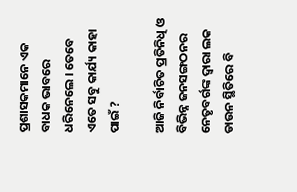ପ୍ରଶାସକମାନେ ଏକ ବାଧକ ଭାବରେ ଧରିନେଲେ । ତେବେ ଏତେ ସବୁ କାର୍ଯ୍ୟ କାହା ପାଇଁ ?

ଆଜି ନିର୍ବାଚିତ ପ୍ରତିନିଧି ଓ ବିଭିନ୍ନ ଜନସଙ୍ଗଠନର ନେତୃବର୍ଗଙ୍କ ଦ୍ଵାରା ଲକ ଡାଉନ ସ୍ଥିତିରେ ବି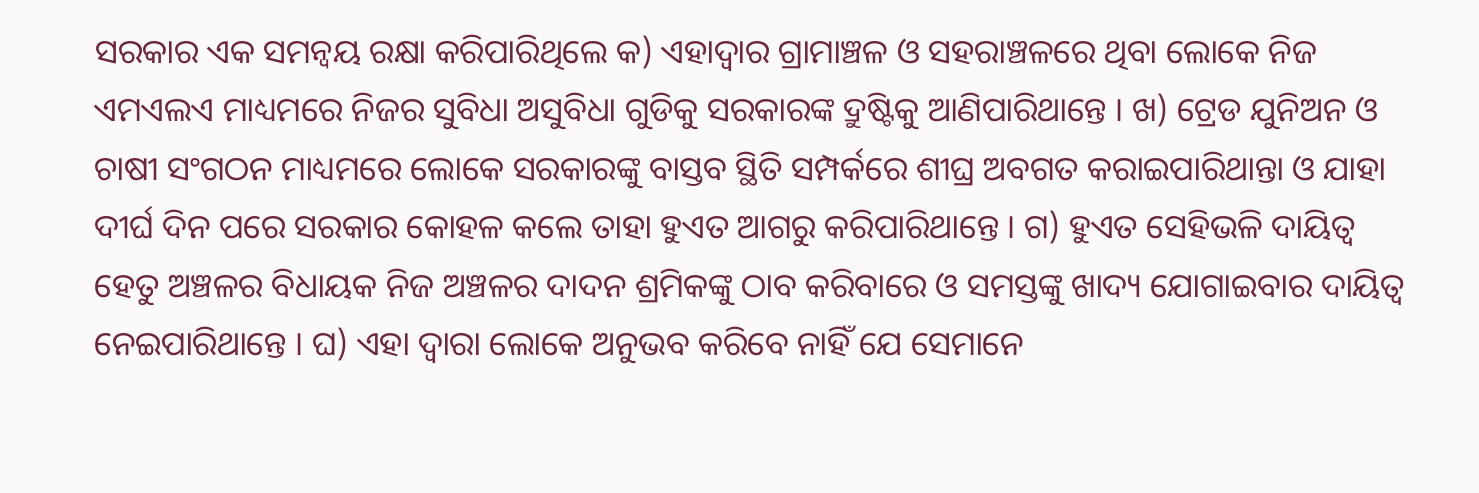ସରକାର ଏକ ସମନ୍ଵୟ ରକ୍ଷା କରିପାରିଥିଲେ କ) ଏହାଦ୍ବାର ଗ୍ରାମାଞ୍ଚଳ ଓ ସହରାଞ୍ଚଳରେ ଥିବା ଲୋକେ ନିଜ ଏମଏଲଏ ମାଧ୍ୟମରେ ନିଜର ସୁବିଧା ଅସୁବିଧା ଗୁଡିକୁ ସରକାରଙ୍କ ଦ୍ରୁଷ୍ଟିକୁ ଆଣିପାରିଥାନ୍ତେ । ଖ) ଟ୍ରେଡ ଯୁନିଅନ ଓ ଚାଷୀ ସଂଗଠନ ମାଧ୍ୟମରେ ଲୋକେ ସରକାରଙ୍କୁ ବାସ୍ତବ ସ୍ଥିତି ସମ୍ପର୍କରେ ଶୀଘ୍ର ଅବଗତ କରାଇପାରିଥାନ୍ତା ଓ ଯାହା ଦୀର୍ଘ ଦିନ ପରେ ସରକାର କୋହଳ କଲେ ତାହା ହୁଏତ ଆଗରୁ କରିପାରିଥାନ୍ତେ । ଗ) ହୁଏତ ସେହିଭଳି ଦାୟିତ୍ଵ ହେତୁ ଅଞ୍ଚଳର ବିଧାୟକ ନିଜ ଅଞ୍ଚଳର ଦାଦନ ଶ୍ରମିକଙ୍କୁ ଠାବ କରିବାରେ ଓ ସମସ୍ତଙ୍କୁ ଖାଦ୍ୟ ଯୋଗାଇବାର ଦାୟିତ୍ଵ ନେଇପାରିଥାନ୍ତେ । ଘ) ଏହା ଦ୍ଵାରା ଲୋକେ ଅନୁଭବ କରିବେ ନାହିଁ ଯେ ସେମାନେ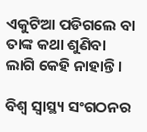ଏକୁଟିଆ ପଡିଗଲେ ବା ତାଙ୍କ କଥା ଶୁଣିବା ଲାଗି କେହି ନାହାନ୍ତି ।

ବିଶ୍ଵ ସ୍ୱାସ୍ଥ୍ୟ ସଂଗଠନର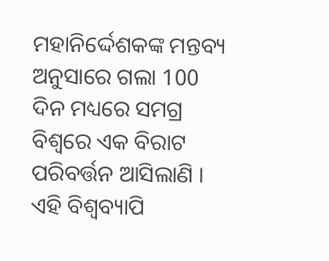ମହାନିର୍ଦ୍ଦେଶକଙ୍କ ମନ୍ତବ୍ୟ ଅନୁସାରେ ଗଲା 100 ଦିନ ମଧ୍ୟରେ ସମଗ୍ର ବିଶ୍ବରେ ଏକ ବିରାଟ ପରିବର୍ତ୍ତନ ଆସିଲାଣି । ଏହି ବିଶ୍ୱବ୍ୟାପି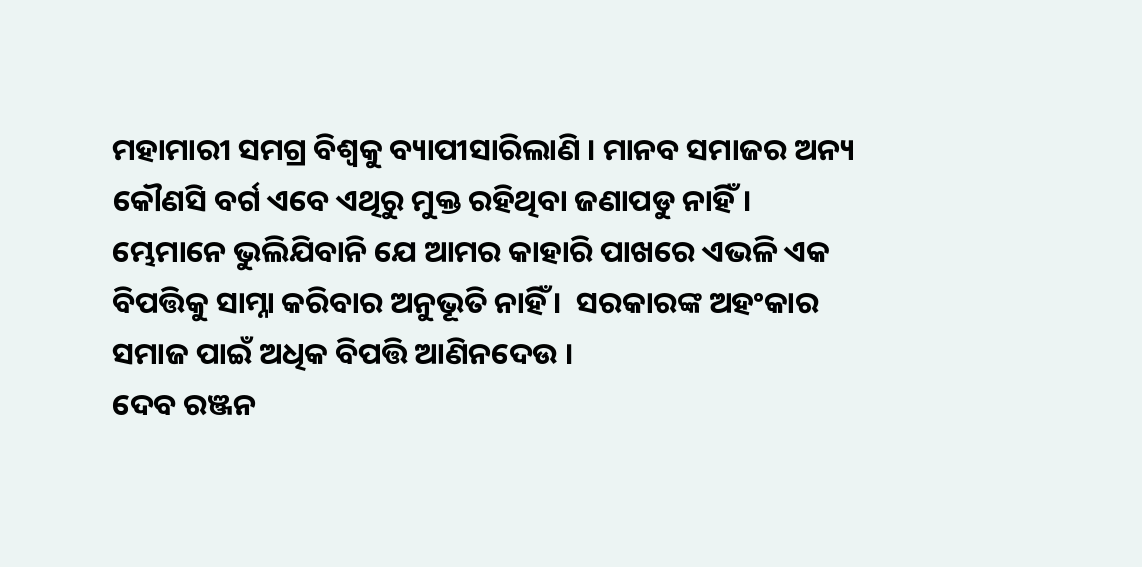ମହାମାରୀ ସମଗ୍ର ବିଶ୍ଵକୁ ବ୍ୟାପୀସାରିଲାଣି । ମାନବ ସମାଜର ଅନ୍ୟ କୌଣସି ବର୍ଗ ଏବେ ଏଥିରୁ ମୁକ୍ତ ରହିଥିବା ଜଣାପଡୁ ନାହିଁ। ମ୍ଭେମାନେ ଭୁଲିଯିବାନି ଯେ ଆମର କାହାରି ପାଖରେ ଏଭଳି ଏକ ବିପତ୍ତିକୁ ସାମ୍ନା କରିବାର ଅନୁଭୂତି ନାହିଁ ।  ସରକାରଙ୍କ ଅହଂକାର ସମାଜ ପାଇଁ ଅଧିକ ବିପତ୍ତି ଆଣିନଦେଉ ।
ଦେବ ରଞ୍ଜନ